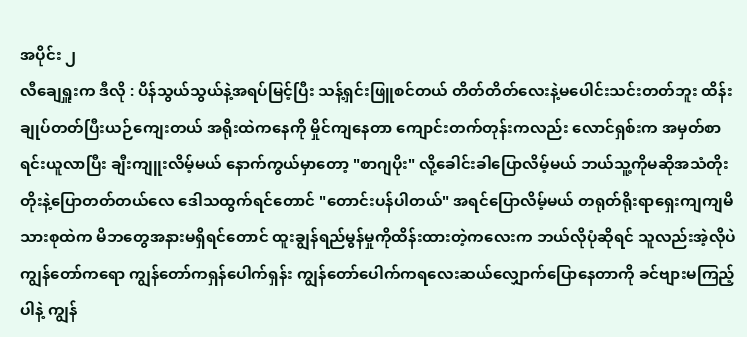အပိုင်း ၂
လီချေရှူးက ဒီလို : ပိန်သွယ်သွယ်နဲ့အရပ်မြင့်ပြီး သန့်ရှင်းဖြူစင်တယ် တိတ်တိတ်လေးနဲ့မပေါင်းသင်းတတ်ဘူး ထိန်းချုပ်တတ်ပြီးယဉ်ကျေးတယ် အရိုးထဲကနေကို မှိုင်ကျနေတာ ကျောင်းတက်တုန်းကလည်း လောင်ရှစ်းက အမှတ်စာရင်းယူလာပြီး ချီးကျူးလိမ့်မယ် နောက်ကွယ်မှာတော့ "စာဂျပိုး" လို့ခေါင်းခါပြောလိမ့်မယ် ဘယ်သူ့ကိုမဆိုအသံတိုးတိုးနဲ့ပြောတတ်တယ်လေ ဒေါသထွက်ရင်တောင် "တောင်းပန်ပါတယ်" အရင်ပြောလိမ့်မယ် တရုတ်ရိုးရာရှေးကျကျမိသားစုထဲက မိဘတွေအနားမရှိရင်တောင် ထူးချွန်ရည်မွန်မှုကိုထိန်းထားတဲ့ကလေးက ဘယ်လိုပုံဆိုရင် သူလည်းအဲ့လိုပဲ
ကျွန်တော်ကရော ကျွန်တော်ကရှန်ပေါက်ရှန်း ကျွန်တော်ပေါက်ကရလေးဆယ်လျှောက်ပြောနေတာကို ခင်ဗျားမကြည့်ပါနဲ့ ကျွန်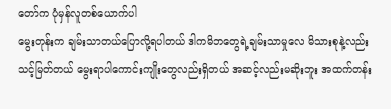တော်က ပုံမှန်လူတစ်ယောက်ပါ
မွေးတုန်းက ချမ်းသာတယ်ပြောလို့ရပါတယ် ဒါကမိဘတွေရဲ့ချမ်းသာမှုလေ မိသားစုနဲ့လည်း သင့်မြတ်တယ် မွေးရာပါကောင်းကျိုးတွေလည်းရှိတယ် အဆင့်လည်းမဆိုးဘူး အထက်တန်း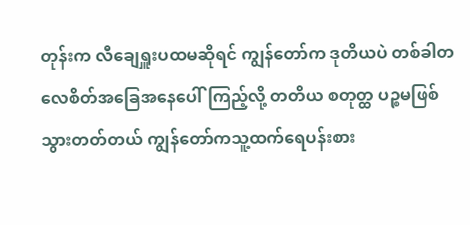တုန်းက လီချေရှူးပထမဆိုရင် ကျွန်တော်က ဒုတိယပဲ တစ်ခါတလေစိတ်အခြေအနေပေါ်ကြည့်လို့ တတိယ စတုတ္ထ ပဉ္စမဖြစ်သွားတတ်တယ် ကျွန်တော်ကသူ့ထက်ရေပန်းစား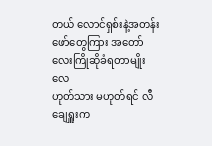တယ် လောင်ရှစ်းနဲ့အတန်းဖော်တွေကြား အတော်လေးကြိုဆိုခံရတာမျိုးလေ
ဟုတ်သား မဟုတ်ရင် လီချေရှူးက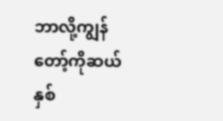ဘာလို့ကျွန်တော့်ကိုဆယ်နှစ်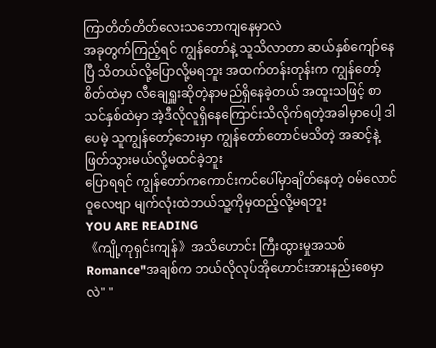ကြာတိတ်တိတ်လေးသဘောကျနေမှာလဲ
အခုတွက်ကြည့်ရင် ကျွန်တော်နဲ့ သူသိလာတာ ဆယ်နှစ်ကျော်နေပြီ သိတယ်လို့ပြောလို့မရဘူး အထက်တန်းတုန်းက ကျွန်တော့်စိတ်ထဲမှာ လီချေရှူးဆိုတဲ့နာမည်ရှိနေခဲ့တယ် အထူးသဖြင့် စာသင်နှစ်ထဲမှာ အဲ့ဒီလိုလူရှိနေကြောင်းသိလိုက်ရတဲ့အခါမှာပေါ့ ဒါပေမဲ့ သူကျွန်တော့်ဘေးမှာ ကျွန်တော်တောင်မသိတဲ့ အဆင့်နဲ့ဖြတ်သွားမယ်လို့မထင်ခဲ့ဘူး
ပြောရရင် ကျွန်တော်ကကောင်းကင်ပေါ်မှာချိတ်နေတဲ့ ဝမ်လောင်ဝူလေဗျာ မျက်လုံးထဲဘယ်သူ့ကိုမှထည့်လို့မရဘူး
YOU ARE READING
《ကျို့ကုရှင်းကျန်》အသိဟောင်း ကြီးထွားမှုအသစ်
Romance"အချစ်က ဘယ်လိုလုပ်အိုဟောင်းအားနည်းစေမှာလဲ" "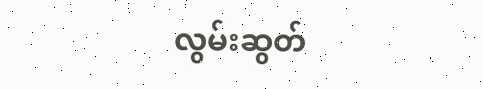လွမ်းဆွတ်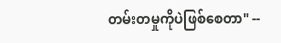တမ်းတမှုကိုပဲဖြစ်စေတာ" --